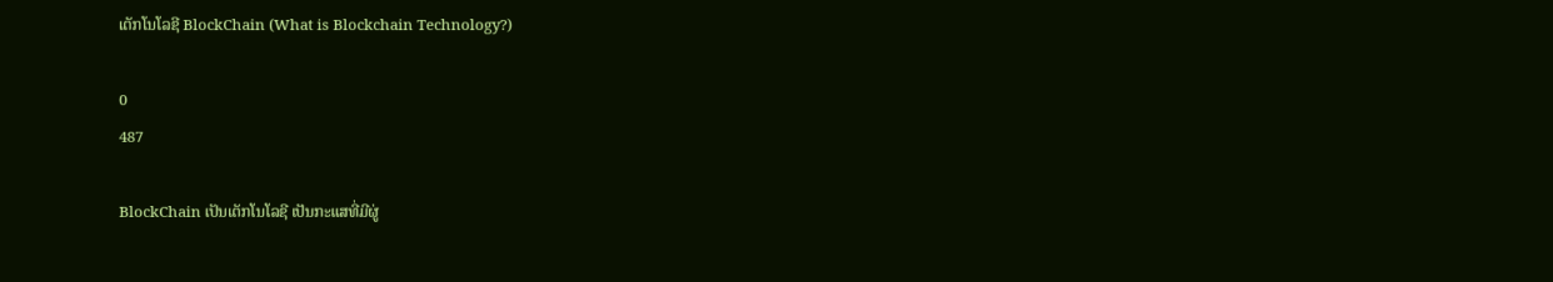ເຕັກໂນໂລຊີ BlockChain (What is Blockchain Technology?)

0
487

BlockChain ເປັນເຕັກໂນໂລຊີ ເປັນກະແສທີ່ມີຜູ່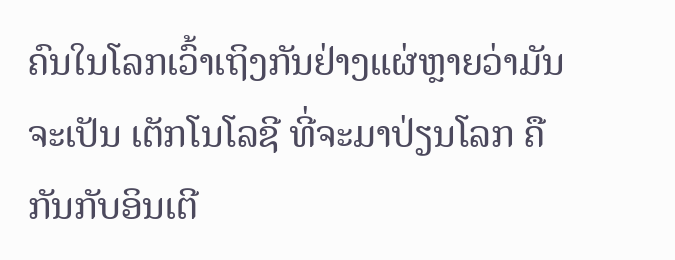ຄົນໃນໂລກເວົ້າເຖິງກັນຢ່າງແຜ່ຫຼາຍວ່າມັນຈະເປັນ ເຕັກໂນໂລຊີ ທີ່ຈະມາປ່ຽນໂລກ ຄືກັນກັບອິນເຕີ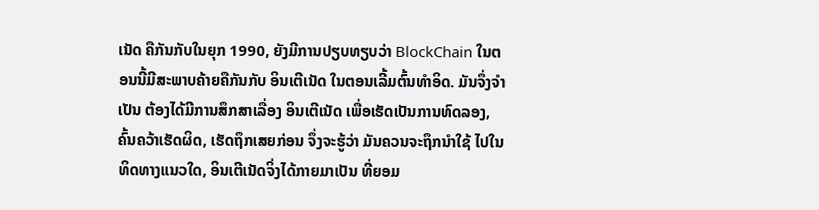ເນັດ ຄືກັນກັບໃນຍຸກ 1990, ຍັງມີການປຽບທຽບວ່າ BlockChain ໃນຕອນນີ້ມີສະພາບຄ້າຍຄືກັນກັບ ອິນເຕີເນັດ ໃນຕອນເລີ້ມຕົ້ນທຳອິດ. ມັນຈຶ່ງຈຳເປັນ ຕ້ອງໄດ້ມີການສຶກສາເລື່ອງ ອິນເຕີເນັດ ເພື່ອເຮັດເປັນການທົດລອງ, ຄົ້ນຄວ້າເຮັດຜິດ, ເຮັດຖຶກເສຍກ່ອນ ຈຶ່ງຈະຮູ້ວ່າ ມັນຄວນຈະຖຶກນຳໃຊ້ ໄປໃນທິດທາງແນວໃດ, ອິນເຕີເນັດຈິ່ງໄດ້ກາຍມາເປັນ ທີ່ຍອມ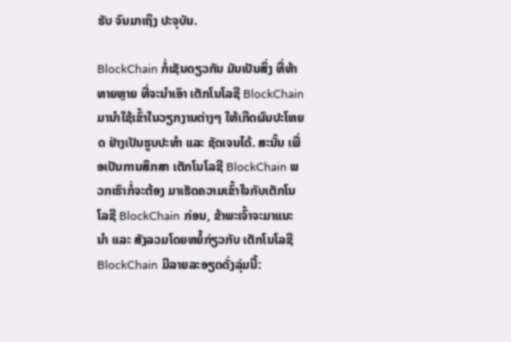ຮັບ ຈົນມາເຖິງ ປະຈຸບັນ.

BlockChain ກໍ່ເຊັນດຽວກັນ ມັນເປັນສິ່ງ ທີ່ທ້າທາຍຫຼາຍ ທີ່ຈະນຳເອົາ ເຕັກໂນໂລຊີ BlockChain ມານຳໃຊ້ເຂົ້າໃນວຽກງານຕ່າງໆ ໃຫ້ເກີດຜົນປະໂຫຍດ ຢ່າງເປັນຮູບປະທຳ ແລະ ຊັດເຈນໄດ້. ສະນັ້ນ ເພື່ອເປັນການສຶກສາ ເຕັກໂນໂລຊີ BlockChain ພວກເຮົາກໍ່ຈະຕ້ອງ ມາເຮັດຄວາມເຂົ້າໃຈກັບເຕັກໂນໂລຊີ BlockChain ກ່ອນ, ຂ້າພະເຈົ້າຈະມາແນະນຳ ແລະ ສັງລວມໂດຍຫຍໍ້ກ່ຽວກັບ ເຕັກໂນໂລຊີ BlockChain ມີລາຍລະອຽດດັ່ງລຸ່ມນີ້: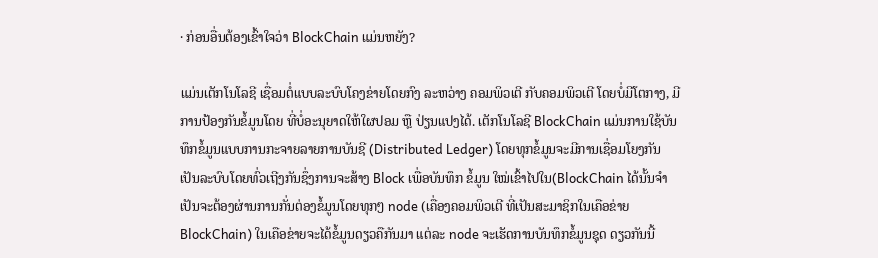· ກ່ອນອື່ນຕ້ອງເຂົ້າໃຈວ່າ BlockChain ແມ່ນຫຍັງ?

ແມ່ນເຕັກໂນໂລຊີ ເຊື່ອມຕໍ່ແບບລະບົບໂຄງຂ່າຍໂດຍກົງ ລະຫວ່າງ ຄອມພິວເຕີ ກັບຄອມພິວເຕີ ໂດຍບໍ່ມີໂຕກາງ, ມີການປ້ອງກັນຂໍ້ມູນໂດຍ ທີ່ບໍ່ອະນຸຍາດໃຫ້ໃຜປອມ ຫຼື ປ່ຽນແປງໄດ້. ເຕັກໂນໂລຊີ BlockChain ແມ່ນການໃຊ້ບັນທຶກຂໍ້ມູນແບບການກະຈາຍລາຍການບັນຊີ (Distributed Ledger) ໂດຍທຸກຂໍ້ມູນຈະມີການເຊື່ອມໂຍງກັນເປັນລະບົບໂດຍທົ່ວເຖີງກັນຊຶ່ງການຈະສ້າງ Block ເພື່ອບັນທຶກ ຂໍ້ມູນ ໃໝ່ເຂົ້າໄປໃນ(BlockChain ໄດ້ນັ້ນຈໍາເປັນຈະຕ້ອງຜ່ານການກັ່ນຕ່ອງຂໍ້ມູນໂດຍທຸກໆ node (ເຄື່ອງຄອມພິວເຕີ ທີ່ເປັນສະມາຊິກໃນເຄືອຂ່າຍ BlockChain) ໃນເຄືອຂ່າຍຈະໄດ້ຂໍ້ມູນດຽວຄືກັນມາ ແຕ່ລະ node ຈະເຮັດການບັນທຶກຂໍ້ມູນຊຸດ ດຽວກັນນີ້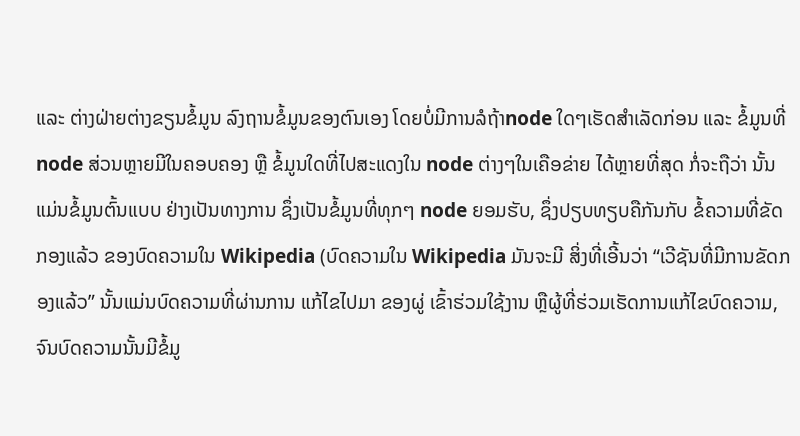ແລະ ຕ່າງຝ່າຍຕ່າງຂຽນຂໍ້ມູນ ລົງຖານຂໍ້ມູນຂອງຕົນເອງ ໂດຍບໍ່ມີການລໍຖ້າnode ໃດໆເຮັດສຳເລັດກ່ອນ ແລະ ຂໍ້ມູນທີ່ node ສ່ວນຫຼາຍມີໃນຄອບຄອງ ຫຼື ຂໍ້ມູນໃດທີ່ໄປສະແດງໃນ node ຕ່າງໆໃນເຄືອຂ່າຍ ໄດ້ຫຼາຍທີ່ສຸດ ກໍ່ຈະຖືວ່າ ນັ້ນແມ່ນຂໍ້ມູນຕົ້ນແບບ ຢ່າງເປັນທາງການ ຊຶ່ງເປັນຂໍ້ມູນທີ່ທຸກໆ node ຍອມຮັບ, ຊຶ່ງປຽບທຽບຄືກັນກັບ ຂໍ້ຄວາມທີ່ຂັດກອງແລ້ວ ຂອງບົດຄວາມໃນ Wikipedia (ບົດຄວາມໃນ Wikipedia ມັນຈະມີ ສິ່ງທີ່ເອີ້ນວ່າ “ເວີຊັນທີ່ມີການຂັດກອງແລ້ວ” ນັ້ນແມ່ນບົດຄວາມທີ່ຜ່ານການ ແກ້ໄຂໄປມາ ຂອງຜູ່ ເຂົ້າຮ່ວມໃຊ້ງານ ຫຼືຜູ້ທີ່ຮ່ວມເຮັດການແກ້ໄຂບົດຄວາມ, ຈົນບົດຄວາມນັ້ນມີຂໍ້ມູ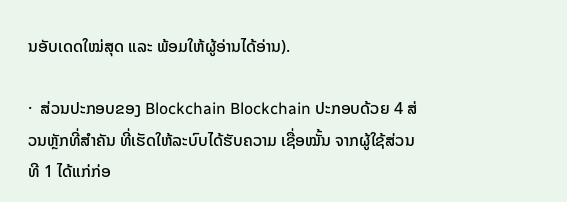ນອັບເດດໃໝ່ສຸດ ແລະ ພ້ອມໃຫ້ຜູ້ອ່ານໄດ້ອ່ານ).

·  ສ່ວນປະກອບຂອງ Blockchain Blockchain ປະກອບດ້ວຍ 4 ສ່ວນຫຼັກທີ່ສໍາຄັນ ທີ່ເຮັດໃຫ້ລະບົບໄດ້ຮັບຄວາມ ເຊື່ອໝັ້ນ ຈາກຜູ້ໃຊ້ສ່ວນທີ 1 ໄດ້ແກ່ກ່ອ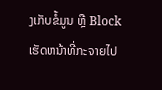ງເກັບຂໍ້ມູນ ຫຼື Block ເຮັດຫນ້າທີ່ກະຈາຍໄປ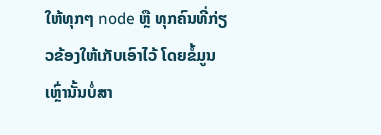ໃຫ້ທຸກໆ node ຫຼື ທຸກຄົນທີ່ກ່ຽວຂ້ອງໃຫ້ເກັບເອົາໄວ້ ໂດຍຂໍ້ມູນເຫຼົ່ານັ້ນບໍ່ສາ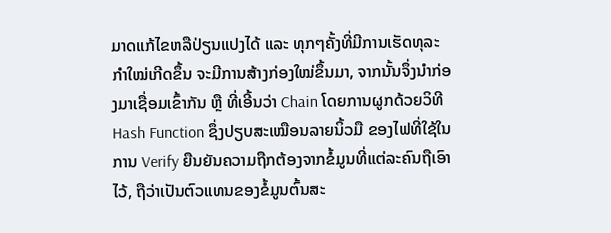ມາດແກ້ໄຂຫລືປ່ຽນແປງໄດ້ ແລະ ທຸກໆຄັ້ງທີ່ມີການເຮັດທຸລະກໍາໃໝ່ເກີດຂຶ້ນ ຈະມີການສ້າງກ່ອງໃໝ່ຂຶ້ນມາ, ຈາກນັ້ນຈຶ່ງນໍາກ່ອງມາເຊື່ອມເຂົ້າກັນ ຫຼື ທີ່ເອີ້ນວ່າ Chain ໂດຍການຜູກດ້ວຍວິທີ Hash Function ຊຶ່ງປຽບສະເໝືອນລາຍນິ້ວມື ຂອງໄຟທີ່ໃຊ້ໃນການ Verify ຍືນຍັນຄວາມຖືກຕ້ອງຈາກຂໍ້ມູນທີ່ແຕ່ລະຄົນຖືເອົາໄວ້, ຖືວ່າເປັນຕົວແທນຂອງຂໍ້ມູນຕົ້ນສະ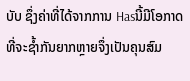ບັບ ຊຶ່ງຄ່າທີ່ໄດ້ຈາກການ Hasນີ້ມີໂອກາດທີ່ຈະຊໍ້າກັນຍາກຫຼາຍຈຶ່ງເປັນຄຸນສົມ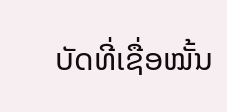ບັດທີ່ເຊື່ອໝັ້ນ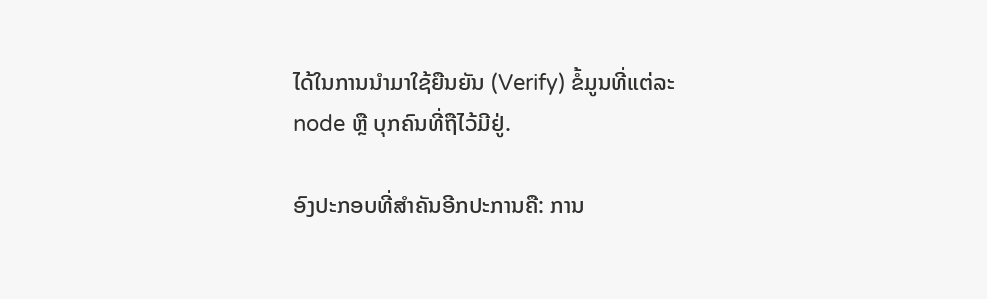ໄດ້ໃນການນໍາມາໃຊ້ຍືນຍັນ (Verify) ຂໍ້ມູນທີ່ແຕ່ລະ node ຫຼື ບຸກຄົນທີ່ຖືໄວ້ມີຢູ່.

ອົງປະກອບທີ່ສໍາຄັນອີກປະການຄື: ການ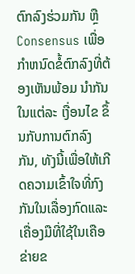ຕົກລົງຮ່ວມກັນ ຫຼື Consensus ເພື່ອກໍາຫນົດຂໍ້ຕົກລົງທີ່ຕ້ອງເຫັນພ້ອມ ນຳກັນໃນແຕ່ລະ ເງື່ອນໄຂ ຂຶ້ນກັບການຕົກລົງກັນ, ທັງນີ້ເພື່ອໃຫ້ເກີດຄວາມເຂົ້າໃຈທີ່ກົງກັນໃນເລື່ອງກົດແລະ ເຄື່ອງມືທີ່ໃຊ້ໃນເຄືອຂ່າຍຂ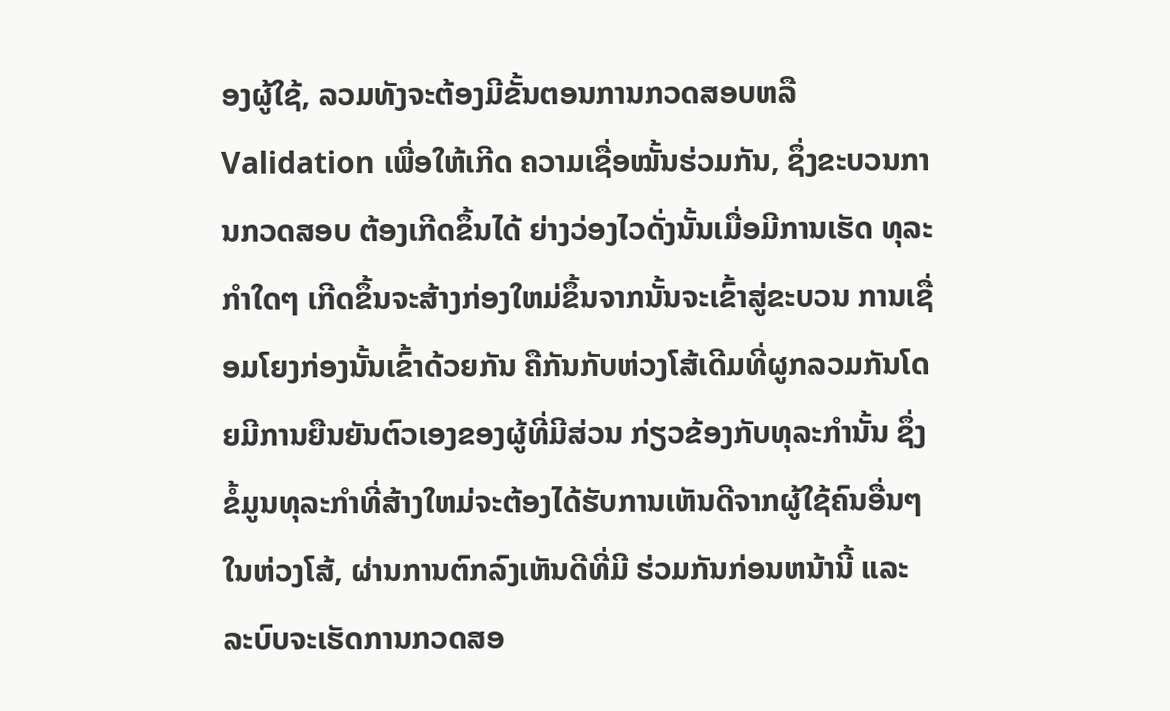ອງຜູ້ໃຊ້, ລວມທັງຈະຕ້ອງມີຂັ້ນຕອນການກວດສອບຫລື Validation ເພື່ອໃຫ້ເກີດ ຄວາມເຊື່ອໝັ້ນຮ່ວມກັນ, ຊຶ່ງຂະບວນການກວດສອບ ຕ້ອງເກີດຂຶ້ນໄດ້ ຍ່າງວ່ອງໄວດັ່ງນັ້ນເມື່ອມີການເຮັດ ທຸລະກໍາໃດໆ ເກີດຂຶ້ນຈະສ້າງກ່ອງໃຫມ່ຂຶ້ນຈາກນັ້ນຈະເຂົ້າສູ່ຂະບວນ ການເຊື່ອມໂຍງກ່ອງນັ້ນເຂົ້າດ້ວຍກັນ ຄືກັນກັບຫ່ວງໂສ້ເດີມທີ່ຜູກລວມກັນໂດຍມີການຍືນຍັນຕົວເອງຂອງຜູ້ທີ່ມີສ່ວນ ກ່ຽວຂ້ອງກັບທຸລະກໍານັ້ນ ຊຶ່ງຂໍ້ມູນທຸລະກໍາທີ່ສ້າງໃຫມ່ຈະຕ້ອງໄດ້ຮັບການເຫັນດີຈາກຜູ້ໃຊ້ຄົນອື່ນໆໃນຫ່ວງໂສ້, ຜ່ານການຕົກລົງເຫັນດີທີ່ມີ ຮ່ວມກັນກ່ອນຫນ້ານີ້ ແລະ ລະບົບຈະເຮັດການກວດສອ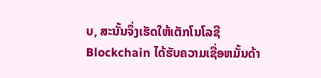ບ, ສະນັ້ນຈຶ່ງເຮັດໃຫ້ເຕັກໂນໂລຊີ Blockchain ໄດ້ຮັບຄວາມເຊື່ອຫມັ້ນດ້າ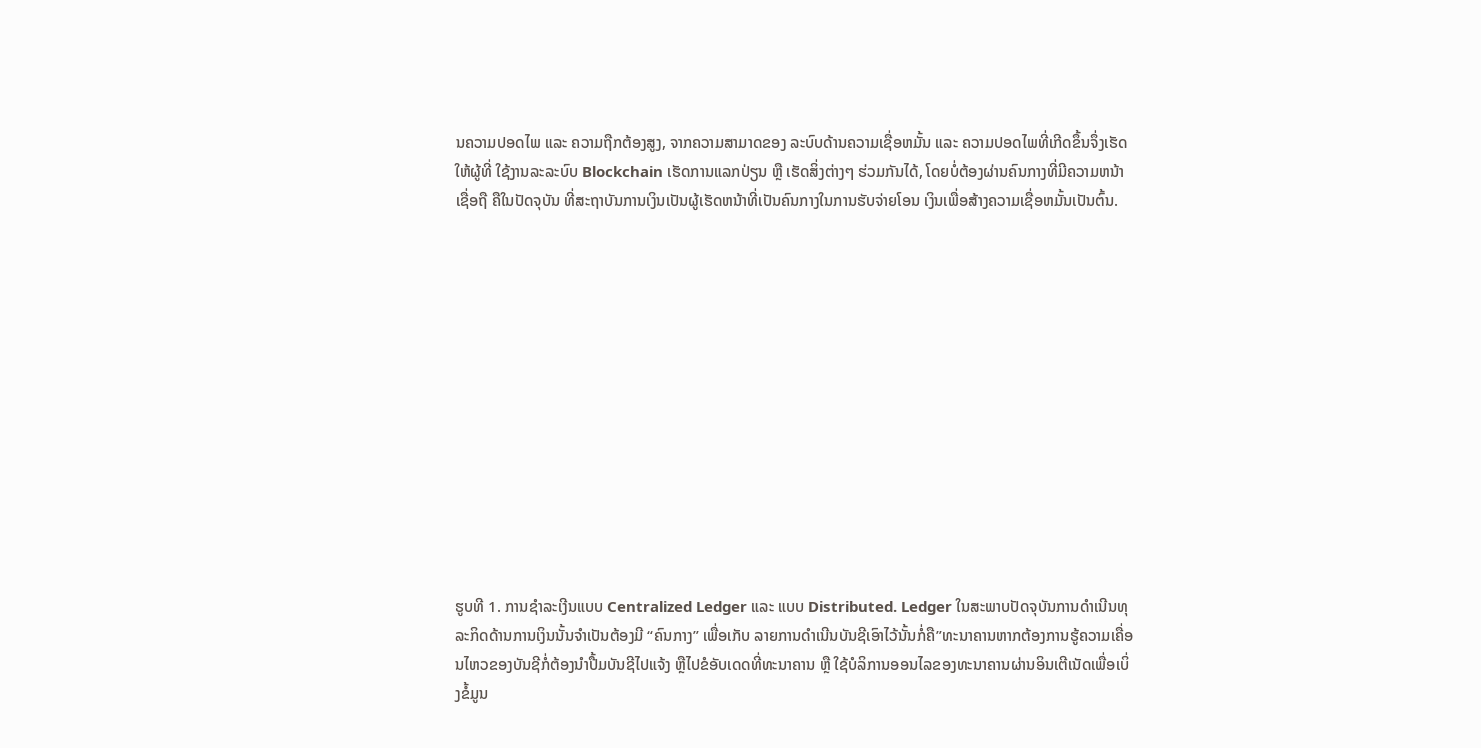ນຄວາມປອດໄພ ແລະ ຄວາມຖືກຕ້ອງສູງ, ຈາກຄວາມສາມາດຂອງ ລະບົບດ້ານຄວາມເຊື່ອຫມັ້ນ ແລະ ຄວາມປອດໄພທີ່ເກີດຂຶ້ນຈຶ່ງເຮັດໃຫ້ຜູ້ທີ່ ໃຊ້ງານລະລະບົບ Blockchain ເຮັດການແລກປ່ຽນ ຫຼື ເຮັດສິ່ງຕ່າງໆ ຮ່ວມກັນໄດ້, ໂດຍບໍ່ຕ້ອງຜ່ານຄົນກາງທີ່ມີຄວາມຫນ້າເຊື່ອຖື ຄືໃນປັດຈຸບັນ ທີ່ສະຖາບັນການເງິນເປັນຜູ້ເຮັດຫນ້າທີ່ເປັນຄົນກາງໃນການຮັບຈ່າຍໂອນ ເງິນເພື່ອສ້າງຄວາມເຊື່ອຫມັ້ນເປັນຕົ້ນ.













ຮູບທີ 1. ການຊໍາລະເງີນແບບ Centralized Ledger ແລະ ແບບ Distributed. Ledger ໃນສະພາບປັດຈຸບັນການດໍາເນີນທຸລະກິດດ້ານການເງິນນັ້ນຈໍາເປັນຕ້ອງມີ “ຄົນກາງ” ເພື່ອເກັບ ລາຍການດຳເນີນບັນຊີເອົາໄວ້ນັ້ນກໍ່ຄື”ທະນາຄານຫາກຕ້ອງການຮູ້ຄວາມເຄື່ອນໄຫວຂອງບັນຊີກໍ່ຕ້ອງນໍາປື້ມບັນຊີໄປແຈ້ງ ຫຼືໄປຂໍອັບເດດທີ່ທະນາຄານ ຫຼື ໃຊ້ບໍລິການອອນໄລຂອງທະນາຄານຜ່ານອິນເຕີເນັດເພື່ອເບິ່ງຂໍ້ມູນ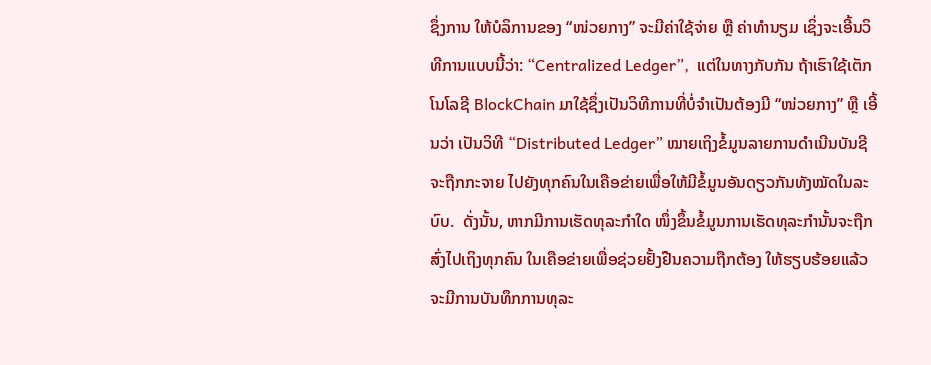ຊຶ່ງການ ໃຫ້ບໍລິການຂອງ “ໜ່ວຍກາງ” ຈະມີຄ່າໃຊ້ຈ່າຍ ຫຼື ຄ່າທໍານຽມ ເຊິ່ງຈະເອີ້ນວິທີການແບບນີ້ວ່າ: “Centralized Ledger”,  ແຕ່ໃນທາງກັບກັນ ຖ້າເຮົາໃຊ້ເຕັກໂນໂລຊີ BlockChain ມາໃຊ້ຊຶ່ງເປັນວິທີການທີ່ບໍ່ຈໍາເປັນຕ້ອງມີ “ໜ່ວຍກາງ” ຫຼື ເອີ້ນວ່າ ເປັນວິທີ “Distributed Ledger” ໝາຍເຖິງຂໍ້ມູນລາຍການດຳເນີນບັນຊີຈະຖືກກະຈາຍ ໄປຍັງທຸກຄົນໃນເຄືອຂ່າຍເພື່ອໃຫ້ມີຂໍ້ມູນອັນດຽວກັນທັງໝັດໃນລະບົບ.  ດັ່ງນັ້ນ, ຫາກມີການເຮັດທຸລະກຳໃດ ໜຶ່ງຂຶ້ນຂໍ້ມູນການເຮັດທຸລະກຳນັ້ນຈະຖືກສົ່ງໄປເຖິງທຸກຄົນ ໃນເຄືອຂ່າຍເພື່ອຊ່ວຍຢັ້ງຢືນຄວາມຖືກຕ້ອງ ໃຫ້ຮຽບຮ້ອຍແລ້ວ ຈະມີການບັນທຶກການທຸລະ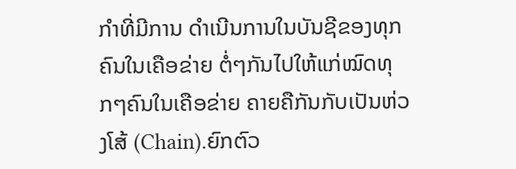ກໍາທີ່ມີການ ດຳເນີນການໃນບັນຊີຂອງທຸກຄົນໃນເຄືອຂ່າຍ ຕໍ່ໆກັນໄປໃຫ້ແກ່ໝົດທຸກໆຄົນໃນເຄືອຂ່າຍ ຄາຍຄືກັນກັບເປັນຫ່ວງໂສ້ (Chain).ຍົກຕົວ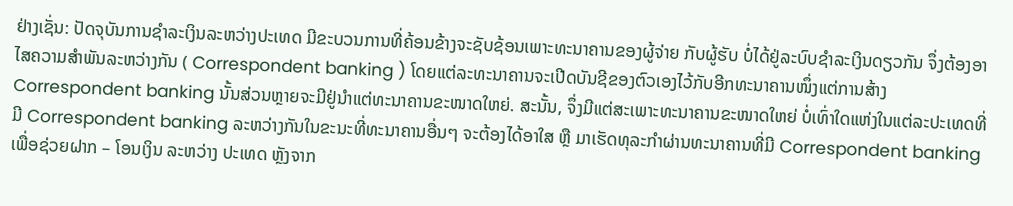ຢ່າງເຊັ່ນ: ປັດຈຸບັນການຊໍາລະເງິນລະຫວ່າງປະເທດ ມີຂະບວນການທີ່ຄ້ອນຂ້າງຈະຊັບຊ້ອນເພາະທະນາຄານຂອງຜູ້ຈ່າຍ ກັບຜູ້ຮັບ ບໍ່ໄດ້ຢູ່ລະບົບຊໍາລະເງິນດຽວກັນ ຈຶ່ງຕ້ອງອາໄສຄວາມສໍາພັນລະຫວ່າງກັນ ( Correspondent banking ) ໂດຍແຕ່ລະທະນາຄານຈະເປີດບັນຊີຂອງຕົວເອງໄວ້ກັບອີກທະນາຄານໜຶ່ງແຕ່ການສ້າງ Correspondent banking ນັ້ນສ່ວນຫຼາຍຈະມີຢູ່ນຳແຕ່ທະນາຄານຂະໜາດໃຫຍ່. ສະນັ້ນ, ຈຶ່ງມີແຕ່ສະເພາະທະນາຄານຂະໜາດໃຫຍ່ ບໍ່ເທົ່າໃດແຫ່ງໃນແຕ່ລະປະເທດທີ່ມີ Correspondent banking ລະຫວ່າງກັນໃນຂະນະທີ່ທະນາຄານອື່ນໆ ຈະຕ້ອງໄດ້ອາໃສ ຫຼື ມາເຮັດທຸລະກຳຜ່ານທະນາຄານທີ່ມີ Correspondent banking ເພື່ອຊ່ວຍຝາກ – ໂອນເງິນ ລະຫວ່າງ ປະເທດ ຫຼັງຈາກ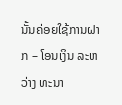ນັ້ນຄ່ອຍໃຊ້ການຝາກ – ໂອນເງິນ ລະຫວ່າງ ທະນາ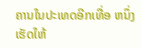ຄານໃນປະເທດອີກເທື່ອ ຫນຶ່ງເຮັດໃຫ້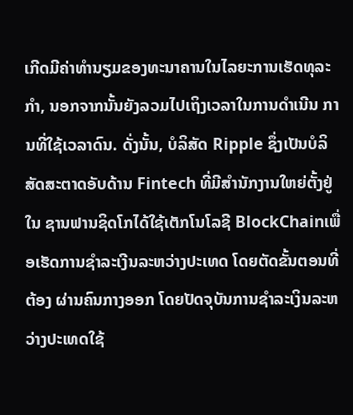ເກີດມີຄ່າທໍານຽມຂອງທະນາຄານໃນໄລຍະການເຮັດທຸລະກຳ, ນອກຈາກນັ້ນຍັງລວມໄປເຖິງເວລາໃນການດໍາເນີນ ການທີ່ໃຊ້ເວລາດົນ. ດັ່ງນັ້ນ, ບໍລິສັດ Ripple ຊຶ່ງເປັນບໍລິສັດສະຕາດອັບດ້ານ Fintech ທີ່ມີສໍານັກງານໃຫຍ່ຕັ້ງຢູ່ໃນ ຊານຟານຊິດໂກໄດ້ໃຊ້ເຕັກໂນໂລຊີ BlockChainເພື່ອເຮັດການຊໍາລະເງີນລະຫວ່າງປະເທດ ໂດຍຕັດຂັ້ນຕອນທີ່ຕ້ອງ ຜ່ານຄົນກາງອອກ ໂດຍປັດຈຸບັນການຊໍາລະເງິນລະຫວ່າງປະເທດໃຊ້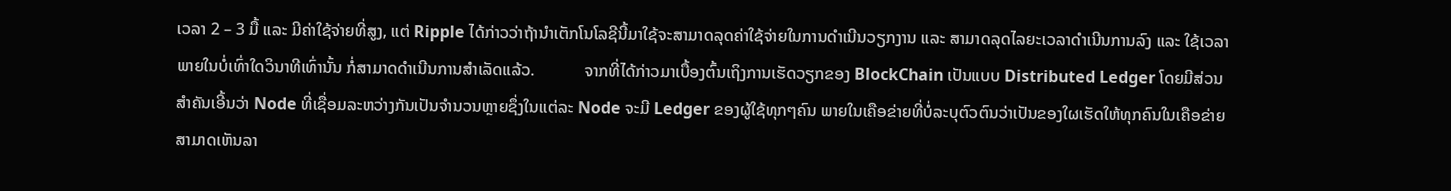ເວລາ 2 – 3 ມື້ ແລະ ມີຄ່າໃຊ້ຈ່າຍທີ່ສູງ, ແຕ່ Ripple ໄດ້ກ່າວວ່າຖ້ານໍາເຕັກໂນໂລຊີນີ້ມາໃຊ້ຈະສາມາດລຸດຄ່າໃຊ້ຈ່າຍໃນການດໍາເນີນວຽກງານ ແລະ ສາມາດລຸດໄລຍະເວລາດໍາເນີນການລົງ ແລະ ໃຊ້ເວລາພາຍໃນບໍ່ເທົ່າໃດວິນາທີເທົ່ານັ້ນ ກໍ່ສາມາດດຳເນີນການສຳເລັດແລ້ວ.            ຈາກທີ່ໄດ້ກ່າວມາເບື້ອງຕົ້ນເຖິງການເຮັດວຽກຂອງ BlockChain ເປັນແບບ Distributed Ledger ໂດຍມີສ່ວນສໍາຄັນເອີ້ນວ່າ Node ທີ່ເຊື່ອມລະຫວ່າງກັນເປັນຈໍານວນຫຼາຍຊຶ່ງໃນແຕ່ລະ Node ຈະມີ Ledger ຂອງຜູ້ໃຊ້ທຸກໆຄົນ ພາຍໃນເຄືອຂ່າຍທີ່ບໍ່ລະບຸຕົວຕົນວ່າເປັນຂອງໃຜເຮັດໃຫ້ທຸກຄົນໃນເຄືອຂ່າຍສາມາດເຫັນລາ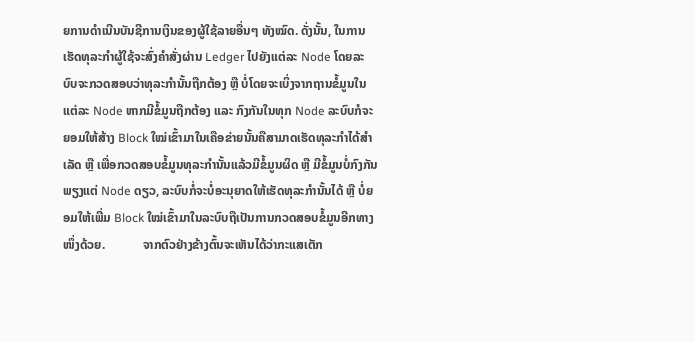ຍການດຳເນີນບັນຊີການເງິນຂອງຜູ້ໃຊ້ລາຍອື່ນໆ ທັງໝົດ. ດັ່ງນັ້ນ, ໃນການເຮັດທຸລະກໍາຜູ້ໃຊ້ຈະສົ່ງຄໍາສັ່ງຜ່ານ Ledger ໄປຍັງແຕ່ລະ Node ໂດຍລະບົບຈະກວດສອບວ່າທຸລະກໍານັ້ນຖືກຕ້ອງ ຫຼື ບໍ່ໂດຍຈະເບິ່ງຈາກຖານຂໍ້ມູນໃນແຕ່ລະ Node ຫາກມີຂໍ້ມູນຖືກຕ້ອງ ແລະ ກົງກັນໃນທຸກ Node ລະບົບກໍຈະຍອມໃຫ້ສ້າງ Block ໃໝ່ເຂົ້າມາໃນເຄືອຂ່າຍນັ້ນຄືສາມາດເຮັດທຸລະກໍາໄດ້ສໍາເລັດ ຫຼື ເພື່ອກວດສອບຂໍ້ມູນທຸລະກໍານັ້ນແລ້ວມີຂໍ້ມູນຜິດ ຫຼື ມີຂໍ້ມູນບໍ່ກົງກັນພຽງແຕ່ Node ດຽວ, ລະບົບກໍ່ຈະບໍ່ອະນຸຍາດໃຫ້ເຮັດທຸລະກໍານັ້ນໄດ້ ຫຼື ບໍ່ຍອມໃຫ້ເພີ່ມ Block ໃໝ່ເຂົ້າມາໃນລະບົບຖືເປັນການກວດສອບຂໍ້ມູນອີກທາງໜຶ່ງດ້ວຍ.            ຈາກຕົວຢ່າງຂ້າງຕົ້ນຈະເຫັນໄດ້ວ່າກະແສເຕັກ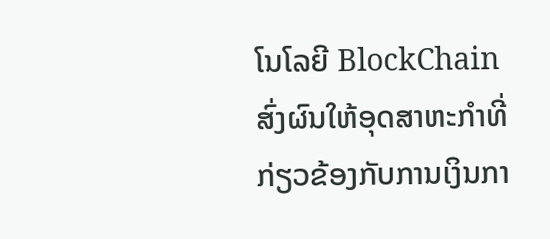ໂນໂລຍີ BlockChain ສົ່ງຜົນໃຫ້ອຸດສາຫະກໍາທີ່ກ່ຽວຂ້ອງກັບການເງິນກາ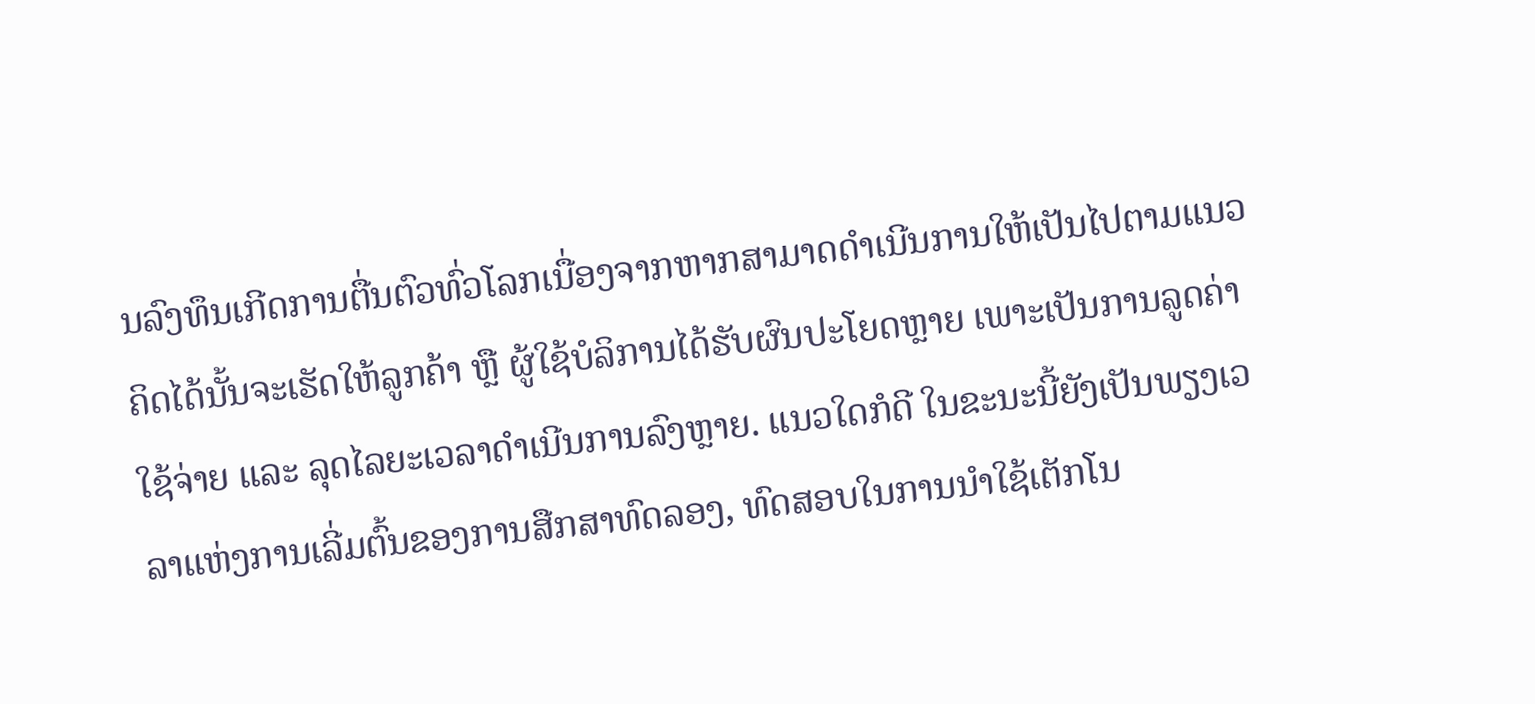ນລົງທຶນເກີດການຕື່ນຕົວທົ່ວໂລກເນື່ອງຈາກຫາກສາມາດດໍາເນີນການໃຫ້ເປັນໄປຕາມແນວຄິດໄດ້ນັ້ນຈະເຮັດໃຫ້ລູກຄ້າ ຫຼື ຜູ້ໃຊ້ບໍລິການໄດ້ຮັບຜົນປະໂຍດຫຼາຍ ເພາະເປັນການລູດຄ່າໃຊ້ຈ່າຍ ແລະ ລຸດໄລຍະເວລາດຳເນີນການລົງຫຼາຍ. ແນວໃດກໍດີ ໃນຂະນະນີ້ຍັງເປັນພຽງເວລາແຫ່ງການເລີ່ມຕົ້ນຂອງການສືກສາທົດລອງ, ທົດສອບໃນການນຳໃຊ້ເຕັກໂນ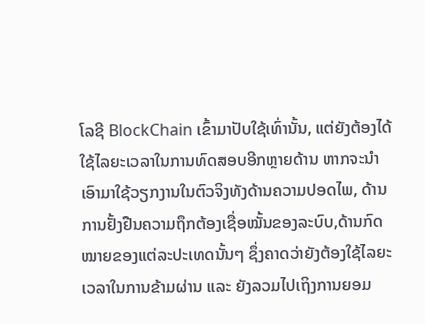ໂລຊີ BlockChain ເຂົ້າມາປັບໃຊ້ເທົ່ານັ້ນ, ແຕ່ຍັງຕ້ອງໄດ້ໃຊ້ໄລຍະເວລາໃນການທົດສອບອີກຫຼາຍດ້ານ ຫາກຈະນຳເອົາມາໃຊ້ວຽກງານໃນຕົວຈິງທັງດ້ານຄວາມປອດໄພ, ດ້ານການຢັ້ງຢືນຄວາມຖຶກຕ້ອງເຊື່ອໝັ້ນຂອງລະບົບ,ດ້ານກົດໝາຍຂອງແຕ່ລະປະເທດນັ້ນໆ ຊຶ່ງຄາດວ່າຍັງຕ້ອງໃຊ້ໄລຍະເວລາໃນການຂ້າມຜ່ານ ແລະ ຍັງລວມໄປເຖິງການຍອມ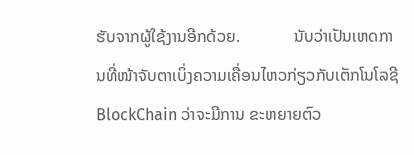ຮັບຈາກຜູ້ໃຊ້ງານອີກດ້ວຍ.             ນັບວ່າເປັນເຫດການທີ່ໜ້າຈັບຕາເບິ່ງຄວາມເຄື່ອນໄຫວກ່ຽວກັບເຕັກໂນໂລຊີ BlockChain ວ່າຈະມີການ ຂະຫຍາຍຕົວ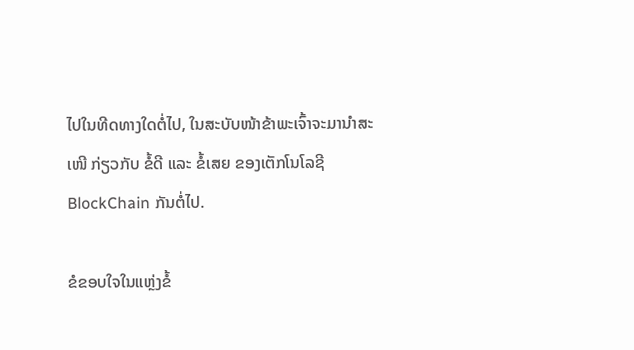ໄປໃນທີດທາງໃດຕໍ່ໄປ, ໃນສະບັບໜ້າຂ້າພະເຈົ້າຈະມານຳສະເໜີ ກ່ຽວກັບ ຂໍ້ດີ ແລະ ຂໍ້ເສຍ ຂອງເຕັກໂນໂລຊີ BlockChain ກັນຕໍ່ໄປ.

ຂໍຂອບໃຈໃນແຫຼ່ງຂໍ້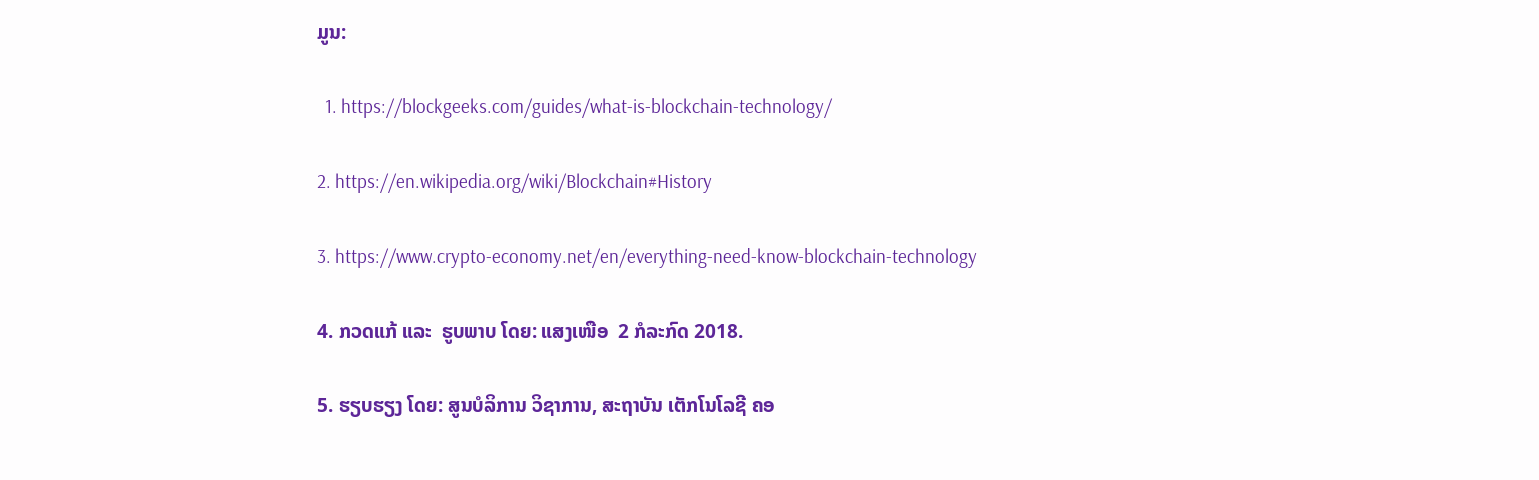ມູນ:

  1. https://blockgeeks.com/guides/what-is-blockchain-technology/

2. https://en.wikipedia.org/wiki/Blockchain#History

3. https://www.crypto-economy.net/en/everything-need-know-blockchain-technology

4. ກວດແກ້ ແລະ  ຮູບພາບ ໂດຍ: ແສງເໜືອ  2 ກໍລະກົດ 2018.

5. ຮຽບຮຽງ ໂດຍ: ສູນບໍລິການ ວິຊາການ, ສະຖາບັນ ເຕັກໂນໂລຊີ ຄອ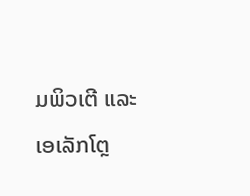ມພິວເຕີ ແລະ ເອເລັກໂຕຼ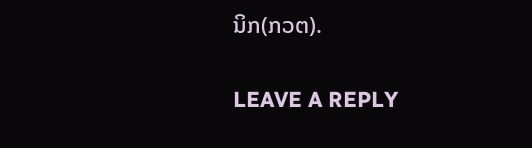ນິກ(ກວຕ).

LEAVE A REPLY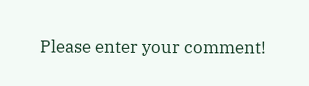Please enter your comment!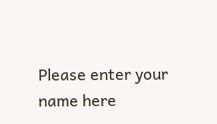Please enter your name here